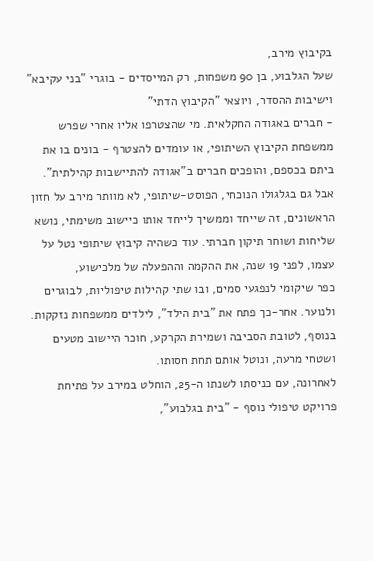בקיבוץ מירב,
שעל הגלבוע, בן 90 משפחות, רק המייסדים - בוגרי "בני עקיבא" וישיבות ההסדר, ויוצאי "הקיבוץ הדתי"
- חברים באגודה החקלאית. מי שהצטרפו אליו אחרי שפרש ממשפחת הקיבוץ השיתופי, או עומדים להצטרף - בונים בו את ביתם בכספם, והופכים חברים ב"אגודה להתיישבות קהילתית".
אבל גם בגלגולו הנוכחי, הפוסט-שיתופי, לא מוותר מירב על חזון הראשונים, זה שייחד וממשיך לייחד אותו כיישוב משימתי, נושא שליחות ושוחר תיקון חברתי. עוד כשהיה קיבוץ שיתופי נטל על עצמו, לפני 19 שנה, את ההקמה וההפעלה של מלכישוע,
כפר שיקומי לנפגעי סמים, ובו שתי קהילות טיפוליות, לבוגרים ולנוער. אחר-כך פתח את "בית הילד", לילדים ממשפחות נזקקות. בנוסף, לטובת הסביבה ושמירת הקרקע, חוכר היישוב מטעים ושטחי מרעה, ונוטל אותם תחת חסותו.
לאחרונה, עם כניסתו לשנתו ה-25, הוחלט במירב על פתיחת פרויקט טיפולי נוסף - "בית בגלבוע",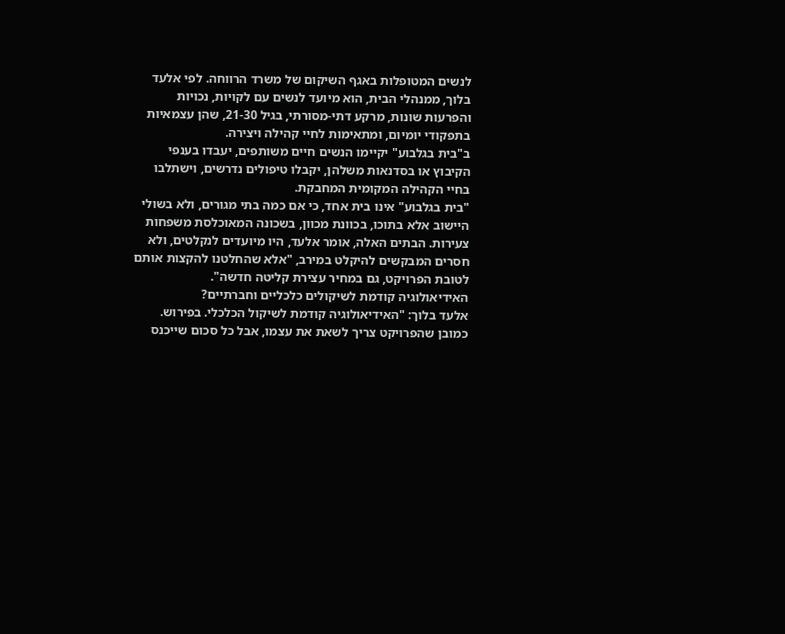לנשים המטופלות באגף השיקום של משרד הרווחה. לפי אלעד בלוך, ממנהלי הבית, הוא מיועד לנשים עם לקויות, נכויות והפרעות שונות, מרקע דתי-מסורתי, בגיל 21-30, שהן עצמאיות בתפקודי יומיום, ומתאימות לחיי קהילה ויצירה.
ב"בית בגלבוע" יקיימו הנשים חיים משותפים, יעבדו בענפי הקיבוץ או בסדנאות משלהן, יקבלו טיפולים נדרשים, וישתלבו בחיי הקהילה המקומית המחבקת.
"בית בגלבוע" אינו בית אחד, כי אם כמה בתי מגורים, ולא בשולי היישוב אלא בתוכו, בכוונת מכוון, בשכונה המאוכלסת משפחות צעירות. הבתים האלה, אומר אלעד, היו מיועדים לנקלטים, ולא חסרים המבקשים להיקלט במירב, "אלא שהחלטנו להקצות אותם לטובת הפרויקט, גם במחיר עצירת קליטה חדשה".
האידיאולוגיה קודמת לשיקולים כלכליים וחברתיים?
אלעד בלוך: "האידיאולוגיה קודמת לשיקול הכלכלי. בפירוש. כמובן שהפרויקט צריך לשאת את עצמו, אבל כל סכום שייכנס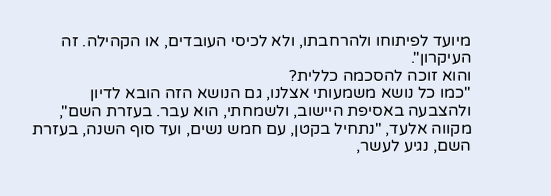מיועד לפיתוחו ולהרחבתו, ולא לכיסי העובדים, או הקהילה. זה העיקרון".
והוא זוכה להסכמה כללית?
"כמו כל נושא משמעותי אצלנו, גם הנושא הזה הובא לדיון ולהצבעה באסיפת היישוב, ולשמחתי, הוא עבר. בעזרת השם", מקווה אלעד, "נתחיל בקטן, עם חמש נשים, ועד סוף השנה, בעזרת השם, נגיע לעשר,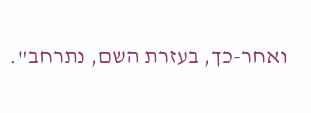ואחר-כך, בעזרת השם, נתרחב".